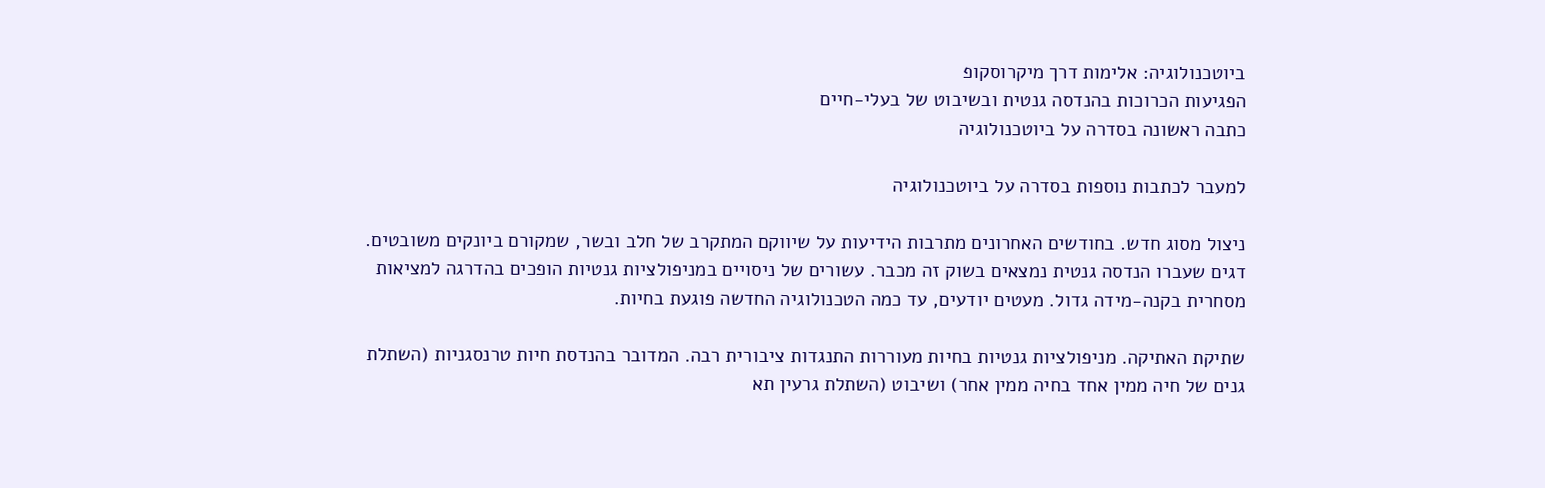ביוטכנולוגיה: אלימות דרך מיקרוסקופ
הפגיעות הכרוכות בהנדסה גנטית ובשיבוט של בעלי-חיים
כתבה ראשונה בסדרה על ביוטכנולוגיה

למעבר לכתבות נוספות בסדרה על ביוטכנולוגיה

ניצול מסוג חדש. בחודשים האחרונים מתרבות הידיעות על שיווקם המתקרב של חלב ובשר, שמקורם ביונקים משובטים. דגים שעברו הנדסה גנטית נמצאים בשוק זה מכבר. עשורים של ניסויים במניפולציות גנטיות הופכים בהדרגה למציאות מסחרית בקנה-מידה גדול. מעטים יודעים, עד כמה הטכנולוגיה החדשה פוגעת בחיות.

שתיקת האתיקה. מניפולציות גנטיות בחיות מעוררות התנגדות ציבורית רבה. המדובר בהנדסת חיות טרנסגניות (השתלת גנים של חיה ממין אחד בחיה ממין אחר) ושיבוט (השתלת גרעין תא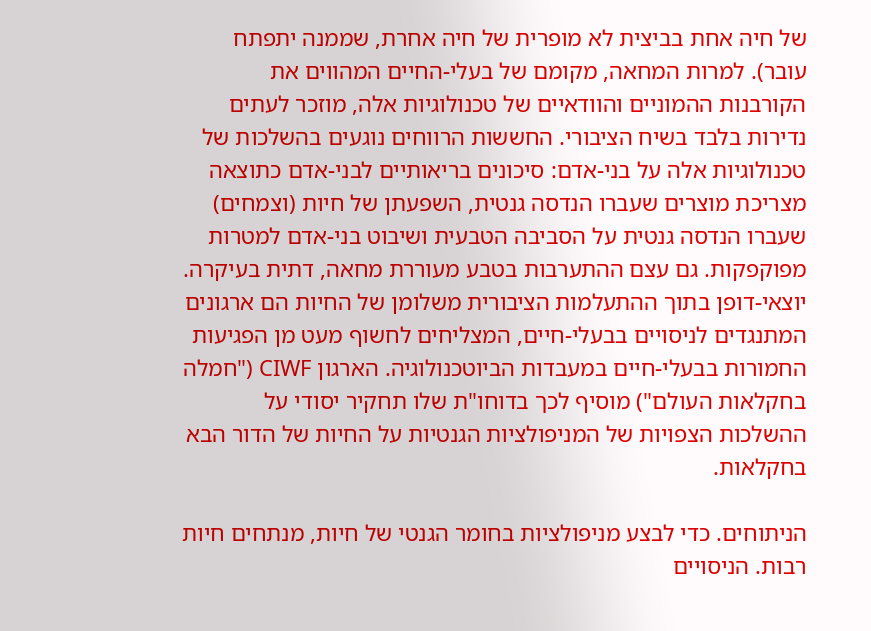של חיה אחת בביצית לא מופרית של חיה אחרת, שממנה יתפתח עובר). למרות המחאה, מקומם של בעלי-החיים המהווים את הקורבנות ההמוניים והוודאיים של טכנולוגיות אלה, מוזכר לעתים נדירות בלבד בשיח הציבורי. החששות הרווחים נוגעים בהשלכות של טכנולוגיות אלה על בני-אדם: סיכונים בריאותיים לבני-אדם כתוצאה מצריכת מוצרים שעברו הנדסה גנטית, השפעתן של חיות (וצמחים) שעברו הנדסה גנטית על הסביבה הטבעית ושיבוט בני-אדם למטרות מפוקפקות. גם עצם ההתערבות בטבע מעוררת מחאה, דתית בעיקרה. יוצאי-דופן בתוך ההתעלמות הציבורית משלומן של החיות הם ארגונים המתנגדים לניסויים בבעלי-חיים, המצליחים לחשוף מעט מן הפגיעות החמורות בבעלי-חיים במעבדות הביוטכנולוגיה. הארגון CIWF ("חמלה בחקלאות העולם") מוסיף לכך בדוחו"ת שלו תחקיר יסודי על ההשלכות הצפויות של המניפולציות הגנטיות על החיות של הדור הבא בחקלאות.

הניתוחים. כדי לבצע מניפולציות בחומר הגנטי של חיות, מנתחים חיות רבות. הניסויים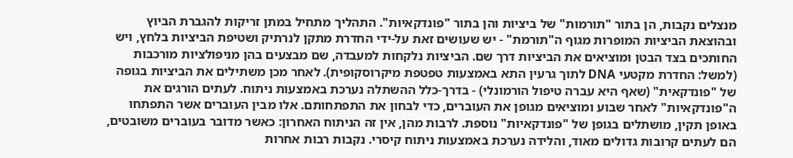מנצלים נקבות, הן בתור "תורמות" של ביציות והן בתור "פונדקאיות". התהליך מתחיל במתן זריקות להגברת הביוץ ובהוצאת הביציות המופרות מגוף ה"תורמת" - יש שעושים זאת על-ידי החדרת מתקן לנרתיק ושטיפת הביציות בלחץ, ויש החותכים בצד הבטן ומוציאים את הביציות דרך שם. הביציות נלקחות למעבדה, שם מבצעים בהן מניפולציות מורכבות (למשל: החדרת מקטעי DNA לתוך גרעין התא באמצעות טפטפת מיקרוסקופית). לאחר מכן משתילים את הביציות בגופה של "פונדקאית" (שאף היא עברה טיפול הורמונלי) - בדרך-כלל ההשתלה נערכת באמצעות ניתוח. לעתים הורגים את ה"פונדקאיות" לאחר שבוע ומוציאים מגופן את העוברים, כדי לבחון את התפתחותם. אלו מבין העוברים אשר התפתחו באופן תקין, מושתלים בגופן של "פונדקאיות" נוספת. לרבות מהן, אין זה הניתוח האחרון: כאשר מדובר בעוברים משובטים, הם לעתים קרובות גדולים מאוד, והלידה נערכת באמצעות ניתוח קיסרי. נקבות רבות אחרות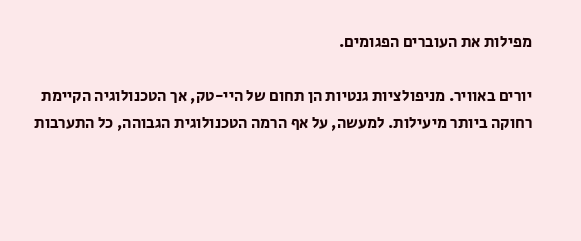מפילות את העוברים הפגומים.

יורים באוויר. מניפולציות גנטיות הן תחום של היי-טק, אך הטכנולוגיה הקיימת רחוקה ביותר מיעילות. למעשה, על אף הרמה הטכנולוגית הגבוהה, כל התערבות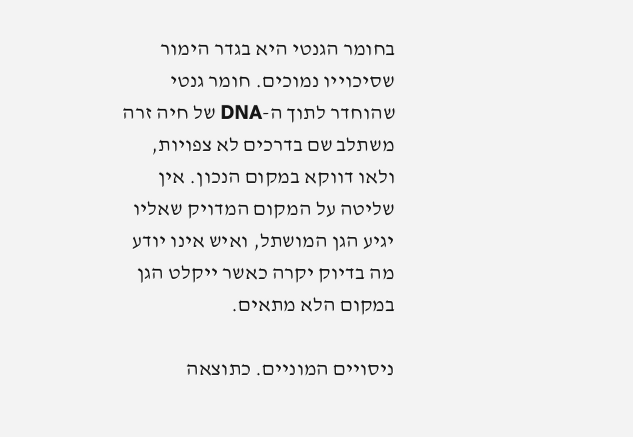בחומר הגנטי היא בגדר הימור שסיכוייו נמוכים. חומר גנטי שהוחדר לתוך ה-DNA של חיה זרה משתלב שם בדרכים לא צפויות, ולאו דווקא במקום הנכון. אין שליטה על המקום המדויק שאליו יגיע הגן המושתל, ואיש אינו יודע מה בדיוק יקרה כאשר ייקלט הגן במקום הלא מתאים.

ניסויים המוניים. כתוצאה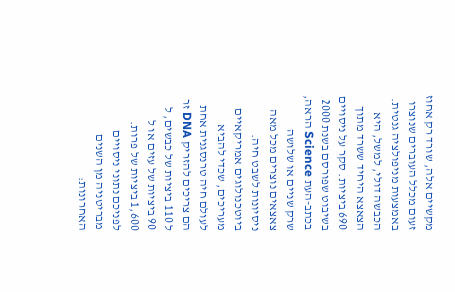מקשיים אלה, שורד רק אחוז זעום מכלל העוברים שנוצרו באמצעות מניפולציה גנטית. הכבשה דולי, למשל, היא הצאצא היחיד ששרד מתוך 690 ביציות. סקר על ניסויים בשיבוט שפורסם בשנת 2000 בכתב-העת Science הראה, שרק שניים או שלושה צאצאים נוצרים מכל מאה ניסיונות לשבט חיה. ביוטכנולוגים אמריקאיים מעריכים, שכדי להביא לעולם חיה טרנסגנית אחת הם צריכים להזריק DNA זר ל 110 ביציות של כבשים, ל 90 ביציות של עזים או ל 1,600 ביציות של פרות. לפניכם נתוני ניסויים מבריטניה מן השנים האחרונות: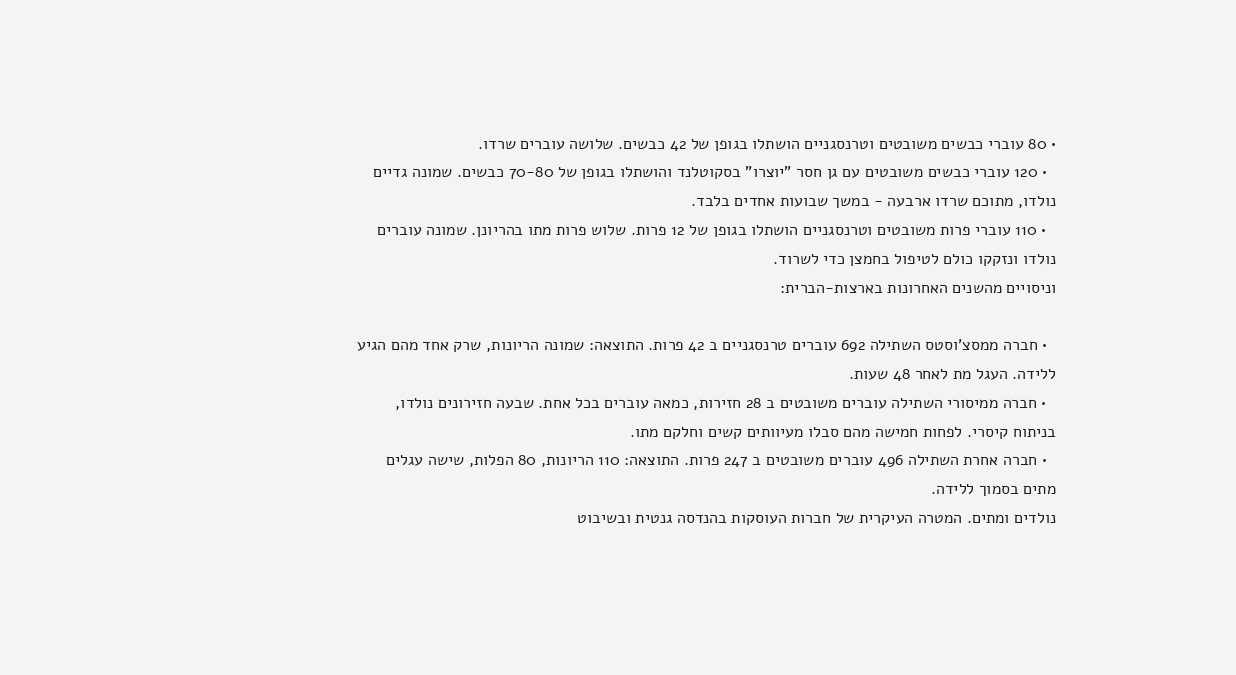• 80 עוברי כבשים משובטים וטרנסגניים הושתלו בגופן של 42 כבשים. שלושה עוברים שרדו.
  • 120 עוברי כבשים משובטים עם גן חסר "יוצרו" בסקוטלנד והושתלו בגופן של 70-80 כבשים. שמונה גדיים נולדו, מתוכם שרדו ארבעה - במשך שבועות אחדים בלבד.
  • 110 עוברי פרות משובטים וטרנסגניים הושתלו בגופן של 12 פרות. שלוש פרות מתו בהריונן. שמונה עוברים נולדו ונזקקו כולם לטיפול בחמצן כדי לשרוד.
וניסויים מהשנים האחרונות בארצות-הברית:

  • חברה ממסצ'וסטס השתילה 692 עוברים טרנסגניים ב 42 פרות. התוצאה: שמונה הריונות, שרק אחד מהם הגיע ללידה. העגל מת לאחר 48 שעות.
  • חברה ממיסורי השתילה עוברים משובטים ב 28 חזירות, כמאה עוברים בכל אחת. שבעה חזירונים נולדו, בניתוח קיסרי. לפחות חמישה מהם סבלו מעיוותים קשים וחלקם מתו.
  • חברה אחרת השתילה 496 עוברים משובטים ב 247 פרות. התוצאה: 110 הריונות, 80 הפלות, שישה עגלים מתים בסמוך ללידה.
נולדים ומתים. המטרה העיקרית של חברות העוסקות בהנדסה גנטית ובשיבוט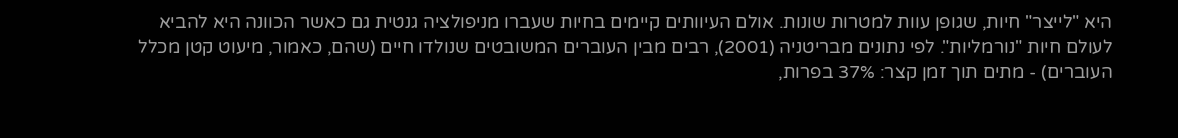היא "לייצר" חיות, שגופן עוות למטרות שונות. אולם העיוותים קיימים בחיות שעברו מניפולציה גנטית גם כאשר הכוונה היא להביא לעולם חיות "נורמליות". לפי נתונים מבריטניה (2001), רבים מבין העוברים המשובטים שנולדו חיים (שהם, כאמור, מיעוט קטן מכלל העוברים) - מתים תוך זמן קצר: 37% בפרות,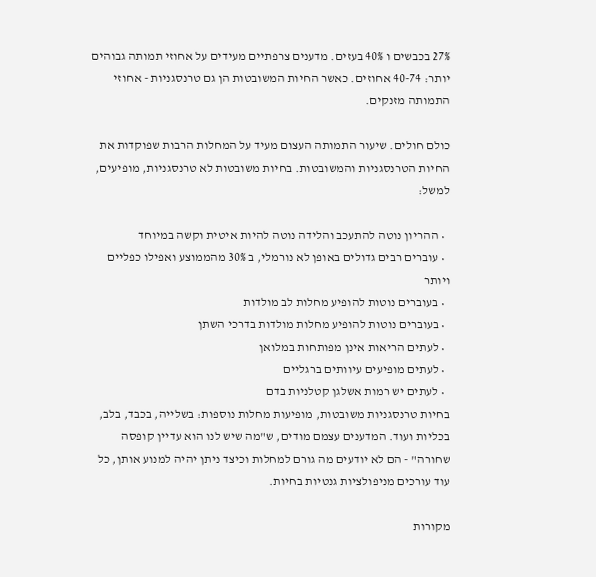27% בכבשים ו 40% בעזים. מדענים צרפתיים מעידים על אחוזי תמותה גבוהים יותר: 40-74 אחוזים. כאשר החיות המשובטות הן גם טרנסגניות - אחוזי התמותה מזנקים.

כולם חולים. שיעור התמותה העצום מעיד על המחלות הרבות שפוקדות את החיות הטרנסגניות והמשובטות. בחיות משובטות לא טרנסגניות, מופיעים, למשל:

  • ההריון נוטה להתעכב והלידה נוטה להיות איטית וקשה במיוחד
  • עוברים רבים גדולים באופן לא נורמלי, ב 30% מהממוצע ואפילו כפליים ויותר
  • בעוברים נוטות להופיע מחלות לב מולדות
  • בעוברים נוטות להופיע מחלות מולדות בדרכי השתן
  • לעתים הריאות אינן מפותחות במלואן
  • לעתים מופיעים עיוותים ברגליים
  • לעתים יש רמות אשלגן קטלניות בדם
בחיות טרנסגניות משובטות, מופיעות מחלות נוספות: בשלייה, בכבד, בלב, בכליות ועוד. המדענים עצמם מודים, ש"מה שיש לנו הוא עדיין קופסה שחורה" - הם לא יודעים מה גורם למחלות וכיצד ניתן יהיה למנוע אותן, כל עוד עורכים מניפולציות גנטיות בחיות.

מקורות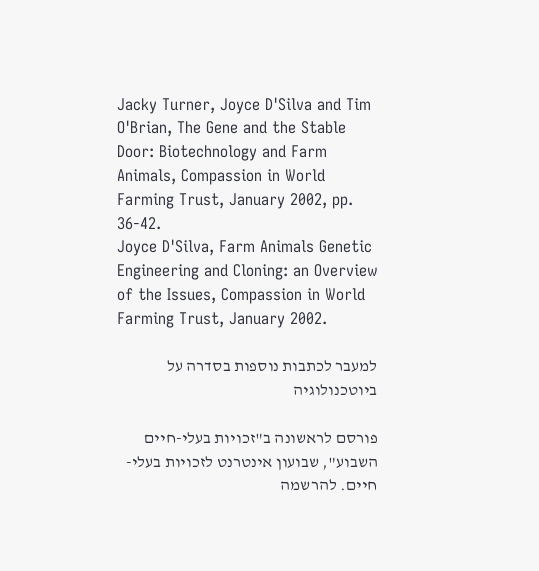Jacky Turner, Joyce D'Silva and Tim O'Brian, The Gene and the Stable Door: Biotechnology and Farm Animals, Compassion in World Farming Trust, January 2002, pp. 36-42.
Joyce D'Silva, Farm Animals Genetic Engineering and Cloning: an Overview of the Issues, Compassion in World Farming Trust, January 2002.

למעבר לכתבות נוספות בסדרה על ביוטכנולוגיה

פורסם לראשונה ב"זכויות בעלי-חיים השבוע", שבועון אינטרנט לזכויות בעלי-חיים. להרשמה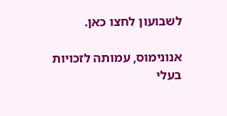לשבועון לחצו כאן.

אנונימוס, עמותה לזכויות בעלי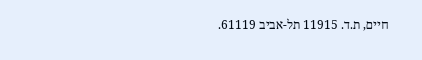חיים, ת.ד. 11915 תל-אביב 61119.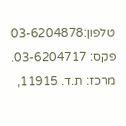טלפון:03-6204878 פקס: 03-6204717. מרכז: ת.ד. 11915,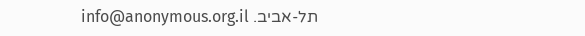תל-אביב. info@anonymous.org.il